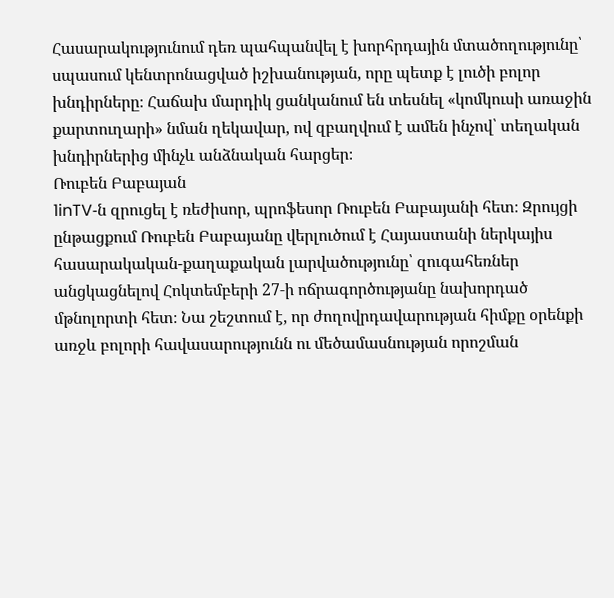Հասարակությունում դեռ պահպանվել է խորհրդային մտածողությունը՝ սպասում կենտրոնացված իշխանության, որը պետք է լուծի բոլոր խնդիրները։ Հաճախ մարդիկ ցանկանում են տեսնել «կոմկուսի առաջին քարտուղարի» նման ղեկավար, ով զբաղվում է ամեն ինչով՝ տեղական խնդիրներից մինչև անձնական հարցեր։
Ռուբեն Բաբայան
1inTV‑ն զրուցել է ռեժիսոր, պրոֆեսոր Ռուբեն Բաբայանի հետ։ Զրույցի ընթացքում Ռուբեն Բաբայանը վերլուծում է Հայաստանի ներկայիս հասարակական-քաղաքական լարվածությունը՝ զուգահեռներ անցկացնելով Հոկտեմբերի 27‑ի ոճրագործությանը նախորդած մթնոլորտի հետ։ Նա շեշտում է, որ ժողովրդավարության հիմքը օրենքի առջև բոլորի հավասարությունն ու մեծամասնության որոշման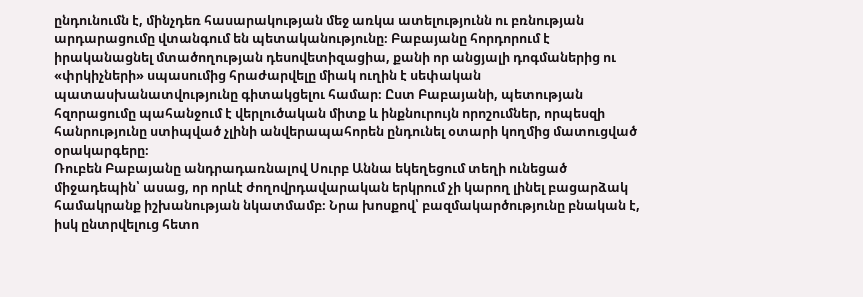ընդունումն է, մինչդեռ հասարակության մեջ առկա ատելությունն ու բռնության արդարացումը վտանգում են պետականությունը։ Բաբայանը հորդորում է իրականացնել մտածողության դեսովետիզացիա, քանի որ անցյալի դոգմաներից ու «փրկիչների» սպասումից հրաժարվելը միակ ուղին է սեփական պատասխանատվությունը գիտակցելու համար։ Ըստ Բաբայանի, պետության հզորացումը պահանջում է վերլուծական միտք և ինքնուրույն որոշումներ, որպեսզի հանրությունը ստիպված չլինի անվերապահորեն ընդունել օտարի կողմից մատուցված օրակարգերը։
Ռուբեն Բաբայանը անդրադառնալով Սուրբ Աննա եկեղեցում տեղի ունեցած միջադեպին՝ ասաց, որ որևէ ժողովրդավարական երկրում չի կարող լինել բացարձակ համակրանք իշխանության նկատմամբ։ Նրա խոսքով՝ բազմակարծությունը բնական է, իսկ ընտրվելուց հետո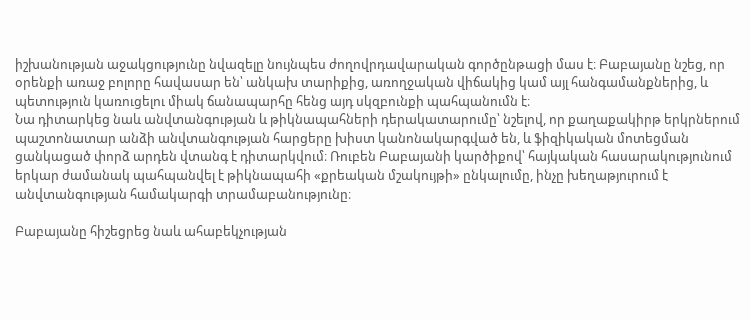իշխանության աջակցությունը նվազելը նույնպես ժողովրդավարական գործընթացի մաս է։ Բաբայանը նշեց, որ օրենքի առաջ բոլորը հավասար են՝ անկախ տարիքից, առողջական վիճակից կամ այլ հանգամանքներից, և պետություն կառուցելու միակ ճանապարհը հենց այդ սկզբունքի պահպանումն է։
Նա դիտարկեց նաև անվտանգության և թիկնապահների դերակատարումը՝ նշելով, որ քաղաքակիրթ երկրներում պաշտոնատար անձի անվտանգության հարցերը խիստ կանոնակարգված են, և ֆիզիկական մոտեցման ցանկացած փորձ արդեն վտանգ է դիտարկվում։ Ռուբեն Բաբայանի կարծիքով՝ հայկական հասարակությունում երկար ժամանակ պահպանվել է թիկնապահի «քրեական մշակույթի» ընկալումը, ինչը խեղաթյուրում է անվտանգության համակարգի տրամաբանությունը։

Բաբայանը հիշեցրեց նաև ահաբեկչության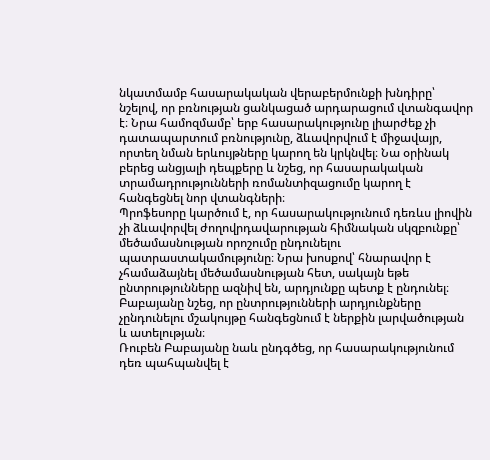նկատմամբ հասարակական վերաբերմունքի խնդիրը՝ նշելով, որ բռնության ցանկացած արդարացում վտանգավոր է։ Նրա համոզմամբ՝ երբ հասարակությունը լիարժեք չի դատապարտում բռնությունը, ձևավորվում է միջավայր, որտեղ նման երևույթները կարող են կրկնվել։ Նա օրինակ բերեց անցյալի դեպքերը և նշեց, որ հասարակական տրամադրությունների ռոմանտիզացումը կարող է հանգեցնել նոր վտանգների։
Պրոֆեսորը կարծում է, որ հասարակությունում դեռևս լիովին չի ձևավորվել ժողովրդավարության հիմնական սկզբունքը՝ մեծամասնության որոշումը ընդունելու պատրաստակամությունը։ Նրա խոսքով՝ հնարավոր է չհամաձայնել մեծամասնության հետ, սակայն եթե ընտրությունները ազնիվ են, արդյունքը պետք է ընդունել։ Բաբայանը նշեց, որ ընտրությունների արդյունքները չընդունելու մշակույթը հանգեցնում է ներքին լարվածության և ատելության։
Ռուբեն Բաբայանը նաև ընդգծեց, որ հասարակությունում դեռ պահպանվել է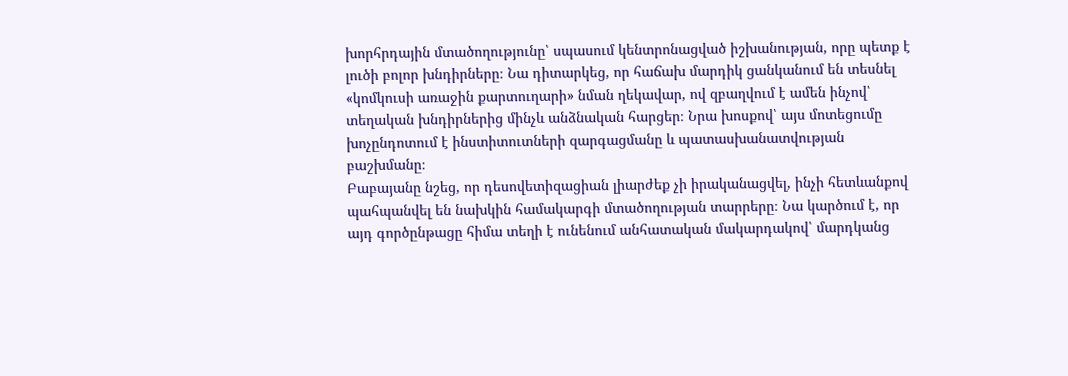խորհրդային մտածողությունը՝ սպասում կենտրոնացված իշխանության, որը պետք է լուծի բոլոր խնդիրները։ Նա դիտարկեց, որ հաճախ մարդիկ ցանկանում են տեսնել «կոմկուսի առաջին քարտուղարի» նման ղեկավար, ով զբաղվում է ամեն ինչով՝ տեղական խնդիրներից մինչև անձնական հարցեր։ Նրա խոսքով՝ այս մոտեցումը խոչընդոտում է ինստիտուտների զարգացմանը և պատասխանատվության բաշխմանը։
Բաբայանը նշեց, որ դեսովետիզացիան լիարժեք չի իրականացվել, ինչի հետևանքով պահպանվել են նախկին համակարգի մտածողության տարրերը։ Նա կարծում է, որ այդ գործընթացը հիմա տեղի է ունենում անհատական մակարդակով՝ մարդկանց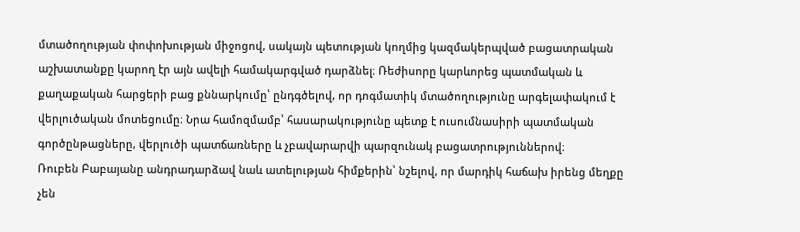մտածողության փոփոխության միջոցով, սակայն պետության կողմից կազմակերպված բացատրական աշխատանքը կարող էր այն ավելի համակարգված դարձնել։ Ռեժիսորը կարևորեց պատմական և քաղաքական հարցերի բաց քննարկումը՝ ընդգծելով, որ դոգմատիկ մտածողությունը արգելափակում է վերլուծական մոտեցումը։ Նրա համոզմամբ՝ հասարակությունը պետք է ուսումնասիրի պատմական գործընթացները, վերլուծի պատճառները և չբավարարվի պարզունակ բացատրություններով։
Ռուբեն Բաբայանը անդրադարձավ նաև ատելության հիմքերին՝ նշելով, որ մարդիկ հաճախ իրենց մեղքը չեն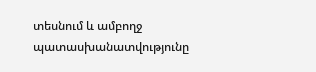տեսնում և ամբողջ պատասխանատվությունը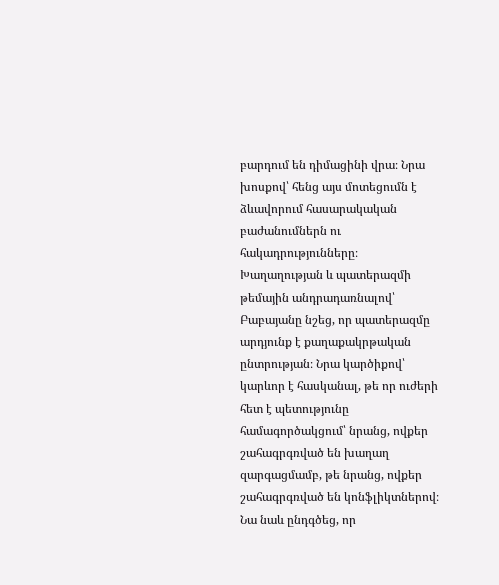բարդում են դիմացինի վրա։ Նրա խոսքով՝ հենց այս մոտեցումն է ձևավորում հասարակական բաժանումներն ու հակադրությունները։
Խաղաղության և պատերազմի թեմային անդրադառնալով՝ Բաբայանը նշեց, որ պատերազմը արդյունք է քաղաքակրթական ընտրության։ Նրա կարծիքով՝ կարևոր է հասկանալ, թե որ ուժերի հետ է պետությունը համագործակցում՝ նրանց, ովքեր շահագրգռված են խաղաղ զարգացմամբ, թե նրանց, ովքեր շահագրգռված են կոնֆլիկտներով։ Նա նաև ընդգծեց, որ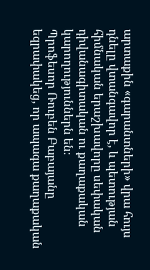արտաքին «գարանտների» վրա հույս դնելը վտանգավոր է, և պետության հիմնական երաշխավորը սեփական դիվանագիտական ու քաղաքական կարողություններն են։
Պրոֆեսոր Ռուբեն Բաբայանը եզրափակեց, որ ապագա քաղաքական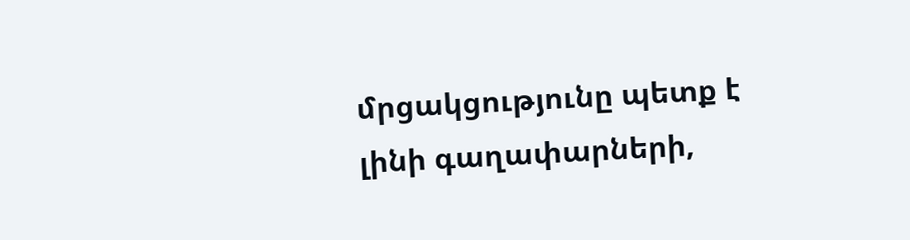մրցակցությունը պետք է լինի գաղափարների,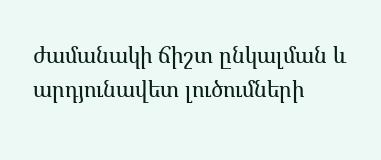ժամանակի ճիշտ ընկալման և արդյունավետ լուծումների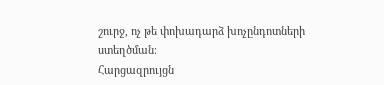շուրջ, ոչ թե փոխադարձ խոչընդոտների ստեղծման։
Հարցազրույցն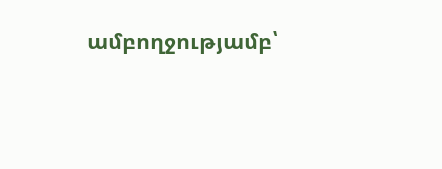ամբողջությամբ՝